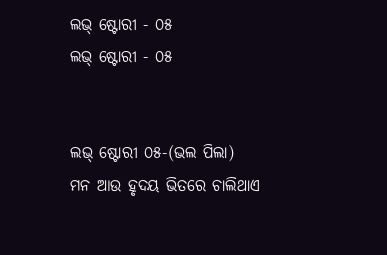ଲଭ୍ ଷ୍ଟୋରୀ - ୦୫
ଲଭ୍ ଷ୍ଟୋରୀ - ୦୫


ଲଭ୍ ଷ୍ଟୋରୀ ୦୫-(ଭଲ ପିଲା)
ମନ ଆଉ ହୃଦୟ ଭିତରେ ଚାଲିଥାଏ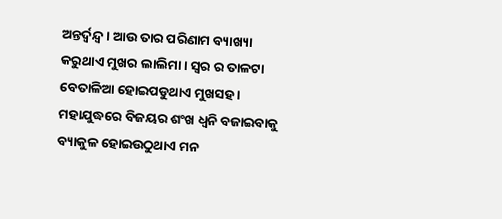ଅନ୍ତର୍ଦ୍ବନ୍ଦ୍ବ । ଆଉ ତାର ପରିଣାମ ବ୍ୟାଖ୍ୟା କରୁଥାଏ ମୁଖର ଲାଲିମା । ସ୍ବର ର ତାଳଟା ବେତାଳିଆ ହୋଇପଡୁଥାଏ ମୁଖସହ । ମହାଯୁଦ୍ଧରେ ବିଜୟର ଶଂଖ ଧ୍ବନି ବଜାଇବାକୁ ବ୍ୟାକୁଳ ହୋଇଉଠୁଥାଏ ମନ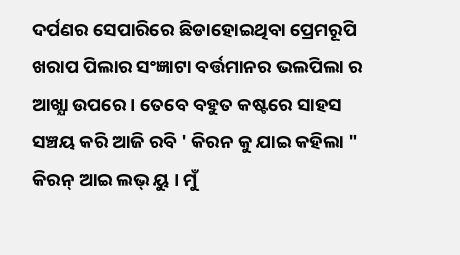ଦର୍ପଣର ସେପାରିରେ ଛିଡାହୋଇଥିବା ପ୍ରେମରୂପି ଖରାପ ପିଲାର ସଂଜ୍ଞାଟା ବର୍ତ୍ତମାନର ଭଲପିଲା ର ଆଖ୍ଯା ଉପରେ । ତେବେ ବହୁତ କଷ୍ଟରେ ସାହସ ସଞ୍ଚୟ କରି ଆଜି ରବି ' କିରନ କୁ ଯାଇ କହିଲା " କିରନ୍ ଆଇ ଲଭ୍ ୟୁ । ମୁଁ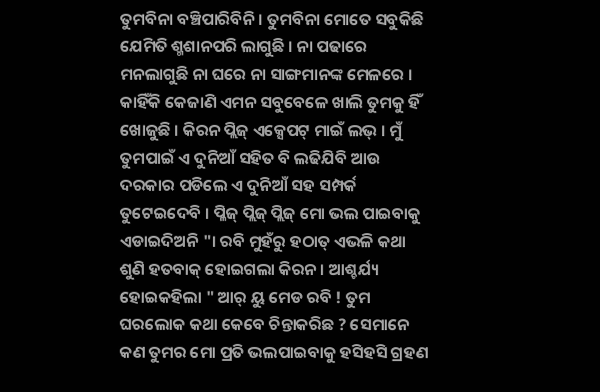ତୁମବିନା ବଞ୍ଚିପାରିବିନି । ତୁମବିନା ମୋତେ ସବୁକିଛି ଯେମିତି ଶ୍ମଶାନପରି ଲାଗୁଛି । ନା ପଢାରେ ମନଲାଗୁଛି ନା ଘରେ ନା ସାଙ୍ଗମାନଙ୍କ ମେଳରେ । କାହିଁକି କେଜାଣି ଏମନ ସବୁବେଳେ ଖାଲି ତୁମକୁ ହିଁ ଖୋଜୁଛି । କିରନ ପ୍ଲିଜ୍ ଏକ୍ସେପଟ୍ ମାଇଁ ଲଭ୍ । ମୁଁ ତୁମପାଇଁ ଏ ଦୁନିଆଁ ସହିତ ବି ଲଢିଯିବି ଆଉ ଦରକାର ପଡିଲେ ଏ ଦୁନିଆଁ ସହ ସମ୍ପର୍କ ତୁଟେଇଦେବି । ପ୍ଳିଜ୍ ପ୍ଲିଜ୍ ପ୍ଲିଜ୍ ମୋ ଭଲ ପାଇବାକୁ ଏଡାଇଦିଅନି "। ରବି ମୁହଁରୁ ହଠାତ୍ ଏଭଳି କଥା ଶୁଣି ହତବାକ୍ ହୋଇଗଲା କିରନ । ଆଶ୍ଚର୍ଯ୍ୟ ହୋଇକହିଲା " ଆର୍ ୟୁ ମେଡ ରବି ! ତୁମ ଘରଲୋକ କଥା କେବେ ଚିନ୍ତାକରିଛ ? ସେମାନେ କଣ ତୁମର ମୋ ପ୍ରତି ଭଲପାଇବାକୁ ହସିହସି ଗ୍ରହଣ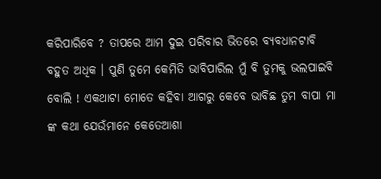କରିପାରିବେ ? ତାପରେ ଆମ ଦୁଇ ପରିବାର ଭିତରେ ବ୍ୟବଧାନଟାବି ବହୁତ ଅଧିକ । ପୁଣି ତୁମେ କେମିତି ଭାବିପାରିଲ ମୁଁ ବି ତୁମକୁ ଭଲପାଇବି ବୋଲି ! ଏକଥାଟା ମୋତେ କହିବା ଆଗରୁ କେବେ ଭାବିଛ ତୁମ ବାପା ମା ଙ୍କ କଥା ଯେଉଁମାନେ କେତେଆଶା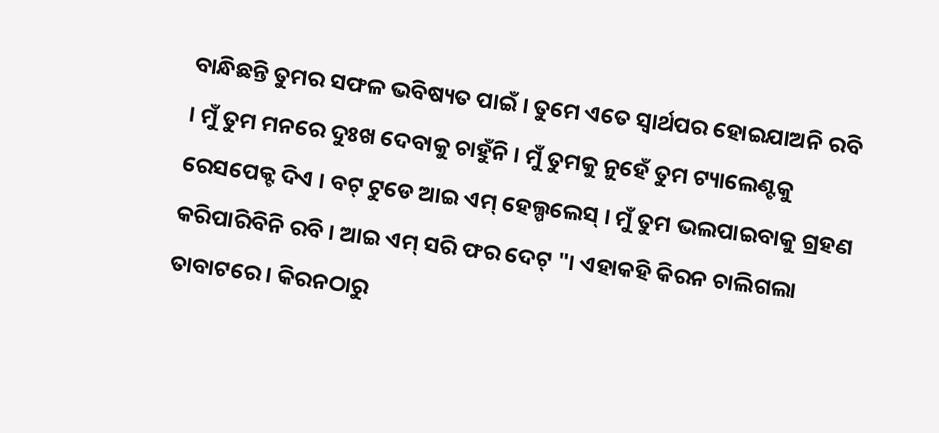ବାନ୍ଧିଛନ୍ତି ତୁମର ସଫଳ ଭବିଷ୍ୟତ ପାଇଁ । ତୁମେ ଏତେ ସ୍ବାର୍ଥପର ହୋଇଯାଅନି ରବି । ମୁଁ ତୁମ ମନରେ ଦୁଃଖ ଦେବାକୁ ଚାହୁଁନି । ମୁଁ ତୁମକୁ ନୁହେଁ ତୁମ ଟ୍ୟାଲେଣ୍ଟକୁ ରେସପେକ୍ଟ ଦିଏ । ବଟ୍ ଟୁଡେ ଆଇ ଏମ୍ ହେଲ୍ପଲେସ୍ । ମୁଁ ତୁମ ଭଲପାଇବାକୁ ଗ୍ରହଣ କରିପାରିବିନି ରବି । ଆଇ ଏମ୍ ସରି ଫର ଦେଟ୍ "। ଏହାକହି କିରନ ଚାଲିଗଲା ତାବାଟରେ । କିରନଠାରୁ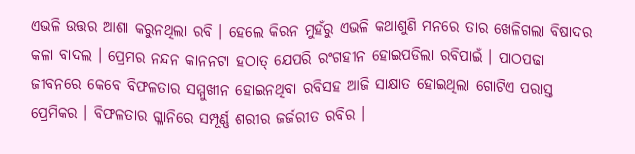ଏଭଳି ଉତ୍ତର ଆଶା କରୁନଥିଲା ରବି । ହେଲେ କିରନ ମୁହଁରୁ ଏଭଳି କଥାଶୁଣି ମନରେ ତାର ଖେଳିଗଲା ବିଷାଦର କଳା ବାଦଲ । ପ୍ରେମର ନନ୍ଦନ କାନନଟା ହଠାତ୍ ଯେପରି ରଂଗହୀନ ହୋଇପଡିଲା ରବିପାଇଁ । ପାଠପଢା ଜୀବନରେ କେବେ ବିଫଳତାର ସମ୍ମୁଖୀନ ହୋଇନଥିବା ରବିସହ ଆଜି ସାକ୍ଷାତ ହୋଇଥିଲା ଗୋଟିଏ ପରାସ୍ତ ପ୍ରେମିକର । ବିଫଳତାର ଗ୍ଳାନିରେ ସମ୍ପୂର୍ଣ୍ଣ ଶରୀର ଜର୍ଜରୀତ ରବିର ।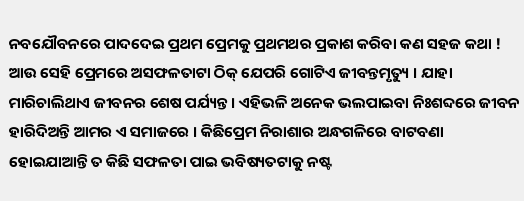ନବଯୌବନରେ ପାଦଦେଇ ପ୍ରଥମ ପ୍ରେମକୁ ପ୍ରଥମଥର ପ୍ରକାଶ କରିବା କଣ ସହଜ କଥା ! ଆଉ ସେହି ପ୍ରେମରେ ଅସଫଳତାଟା ଠିକ୍ ଯେପରି ଗୋଟିଏ ଜୀବନ୍ତମୃତ୍ୟୁ । ଯାହା ମାରିଚାଲିଥାଏ ଜୀବନର ଶେଷ ପର୍ଯ୍ୟନ୍ତ । ଏହିଭଳି ଅନେକ ଭଲପାଇବା ନିଃଶବ୍ଦରେ ଜୀବନ ହାରିଦିଅନ୍ତି ଆମର ଏ ସମାଜରେ । କିଛିପ୍ରେମ ନିରାଶାର ଅନ୍ଧଗଳିରେ ବାଟବଣା ହୋଇଯାଆନ୍ତି ତ କିଛି ସଫଳତା ପାଇ ଭବିଷ୍ୟତଟାକୁ ନଷ୍ଟ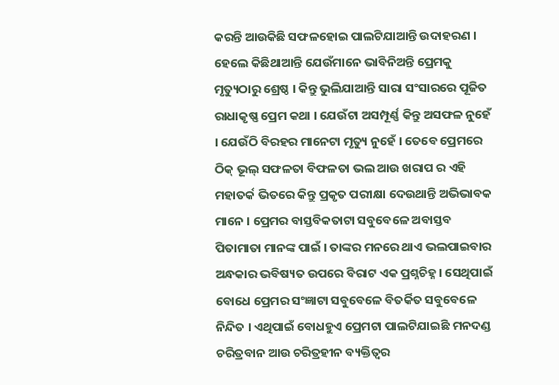କରନ୍ତି ଆଉକିଛି ସଫଳହୋଇ ପାଲଟିଯାଆନ୍ତି ଉଦାହରଣ । ହେଲେ କିଛିଥାଆନ୍ତି ଯେଉଁମାନେ ଭାବିନିଅନ୍ତି ପ୍ରେମକୁ ମୃତ୍ୟୁଠାରୁ ଶ୍ରେଷ୍ଠ । କିନ୍ତୁ ଭୁଲିଯାଆନ୍ତି ସାରା ସଂସାରରେ ପୂଜିତ ରାଧାକୃଷ୍ଣ ପ୍ରେମ କଥା । ଯେଉଁଟା ଅସମ୍ପୂର୍ଣ୍ଣ କିନ୍ତୁ ଅସଫଳ ନୁହେଁ । ଯେଉଁଠି ବିରହର ମାନେଟା ମୃତ୍ୟୁ ନୁହେଁ । ତେବେ ପ୍ରେମରେ ଠିକ୍ ଭୂଲ୍ ସଫଳତା ବିଫଳତା ଭଲ ଆଉ ଖରାପ ର ଏହି ମହାତର୍କ ଭିତରେ କିନ୍ତୁ ପ୍ରକୃତ ପରୀକ୍ଷା ଦେଉଥାନ୍ତି ଅଭିଭାବକ ମାନେ । ପ୍ରେମର ବାସ୍ତବିକତାଟା ସବୁବେଳେ ଅବାସ୍ତବ ପିତାମାତା ମାନଙ୍କ ପାଇଁ । ତାଙ୍କର ମନରେ ଥାଏ ଭଲପାଇବାର ଅନ୍ଧକାର ଭବିଷ୍ୟତ ଉପରେ ବିରାଟ ଏକ ପ୍ରଶ୍ନଚିହ୍ନ । ସେଥିପାଇଁ ବୋଧେ ପ୍ରେମର ସଂଜ୍ଞାଟା ସବୁବେଳେ ବିତର୍କିତ ସବୁବେଳେ ନିନ୍ଦିତ । ଏଥିପାଇଁ ବୋଧହୁଏ ପ୍ରେମଟା ପାଲଟିଯାଇଛି ମନଦଣ୍ଡ ଚରିତ୍ରବାନ ଆଉ ଚରିତ୍ରହୀନ ବ୍ୟକ୍ତିତ୍ବର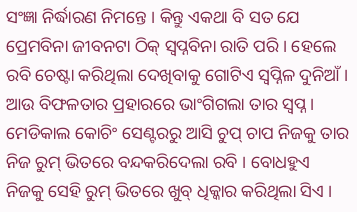ସଂଜ୍ଞା ନିର୍ଦ୍ଧାରଣ ନିମନ୍ତେ । କିନ୍ତୁ ଏକଥା ବି ସତ ଯେ ପ୍ରେମବିନା ଜୀବନଟା ଠିକ୍ ସ୍ବପ୍ନବିନା ରାତି ପରି । ହେଲେ ରବି ଚେଷ୍ଟା କରିଥିଲା ଦେଖିବାକୁ ଗୋଟିଏ ସ୍ବପ୍ନିଳ ଦୁନିଆଁ । ଆଉ ବିଫଳତାର ପ୍ରହାରରେ ଭାଂଗିଗଲା ତାର ସ୍ବପ୍ନ ।
ମେଡିକାଲ କୋଚିଂ ସେଣ୍ଟରରୁ ଆସି ଚୁପ୍ ଚାପ ନିଜକୁ ତାର ନିଜ ରୁମ୍ ଭିତରେ ବନ୍ଦକରିଦେଲା ରବି । ବୋଧହୁଏ ନିଜକୁ ସେହି ରୁମ୍ ଭିତରେ ଖୁବ୍ ଧିକ୍କାର କରିଥିଲା ସିଏ ।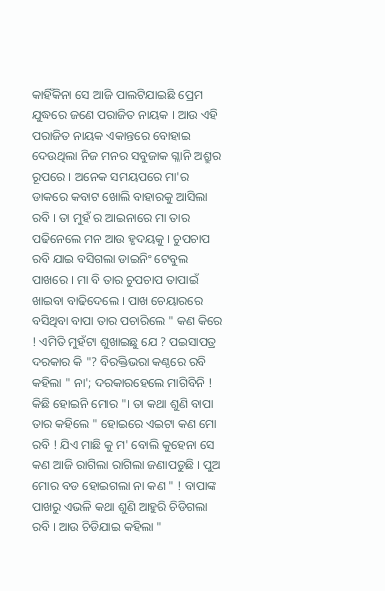କାହିଁକିନା ସେ ଆଜି ପାଲଟିଯାଇଛି ପ୍ରେମ ଯୁଦ୍ଧରେ ଜଣେ ପରାଜିତ ନାୟକ । ଆଉ ଏହି ପରାଜିତ ନାୟକ ଏକାନ୍ତରେ ବୋହାଇ ଦେଉଥିଲା ନିଜ ମନର ସବୁଜାକ ଗ୍ଳାନି ଅଶ୍ରୁର ରୂପରେ । ଅନେକ ସମୟପରେ ମା'ର ଡାକରେ କବାଟ ଖୋଲି ବାହାରକୁ ଆସିଲା ରବି । ତା ମୁହଁ ର ଆଇନାରେ ମା ତାର ପଢିନେଲେ ମନ ଆଉ ହୃଦୟକୁ । ଚୁପଚାପ ରବି ଯାଇ ବସିଗଲା ଡାଇନିଂ ଟେବୁଲ ପାଖରେ । ମା ବି ତାର ଚୁପଚାପ ତାପାଇଁ ଖାଇବା ବାଢିଦେଲେ । ପାଖ ଚେୟାରରେ ବସିଥିବା ବାପା ତାର ପଚାରିଲେ " କଣ କିରେ ! ଏମିତି ମୁହଁଟା ଶୁଖାଇଛୁ ଯେ ? ପଇସାପତ୍ର ଦରକାର କି "? ବିରକ୍ତିଭରା କଣ୍ଠରେ ରବି କହିଲା " ନା'; ଦରକାରହେଲେ ମାଗିବିନି ! କିଛି ହୋଇନି ମୋର "। ତା କଥା ଶୁଣି ବାପା ତାର କହିଲେ " ହୋଇରେ ଏଇଟା କଣ ମୋ ରବି ! ଯିଏ ମାଛି କୁ ମ' ବୋଲି କୁହେନା ସେ କଣ ଆଜି ରାଗିଲା ରାଗିଲା ଜଣାପଡୁଛି । ପୁଅ ମୋର ବଡ ହୋଇଗଲା ନା କଣ " ! ବାପାଙ୍କ ପାଖରୁ ଏଭଳି କଥା ଶୁଣି ଆହୁରି ଚିଡିଗଲା ରବି । ଆଉ ଚିଡିଯାଇ କହିଲା "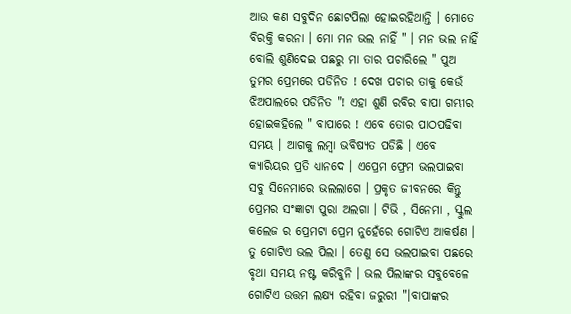ଆଉ କଣ ସବୁଦିନ ଛୋଟପିଲା ହୋଇରହିଥାନ୍ତି । ମୋତେ ବିରକ୍ତି କରନା । ମୋ ମନ ଭଲ ନାହିଁ " । ମନ ଭଲ ନାହିଁ ବୋଲି ଶୁଣିଦେଇ ପଛରୁ ମା ତାର ପଚାରିଲେ " ପୁଅ ତୁମର ପ୍ରେମରେ ପଡିନିତ ! ଦେଖ ପଚାର ତାକୁ କେଉଁ ଝିଅପାଲରେ ପଡିନିତ "! ଏହା ଶୁଣି ରବିର ବାପା ଗମ୍ଭୀର ହୋଇକହିଲେ " ବାପାରେ ! ଏବେ ତୋର ପାଠପଢିବା ସମୟ । ଆଗକୁ ଲମ୍ବା ଭବିଷ୍ୟତ ପଡିଛି । ଏବେ କ୍ୟାରିୟର ପ୍ରତି ଧ୍ୟାନଦେ । ଏପ୍ରେମ ଫ୍ରେମ ଭଲପାଇବା ସବୁ ସିନେମାରେ ଭଲଲାଗେ । ପ୍ରକୃତ ଜୀବନରେ କିନ୍ତୁ ପ୍ରେମର ସଂଜ୍ଞାଟା ପୁରା ଅଲଗା । ଟିଭି , ସିନେମା , ସ୍କୁଲ କଲେଜ ର ପ୍ରେମଟା ପ୍ରେମ ନୁହେଁରେ ଗୋଟିଏ ଆକର୍ଷଣ । ତୁ ଗୋଟିଏ ଭଲ ପିଲା । ତେଣୁ ସେ ଭଲପାଇବା ପଛରେ ବୃଥା ସମୟ ନଷ୍ଟ କରିବୁନି । ଭଲ ପିଲାଙ୍କର ସବୁବେଳେ ଗୋଟିଏ ଉତ୍ତମ ଲକ୍ଷ୍ୟ ରହିବା ଜରୁରୀ "।ବାପାଙ୍କର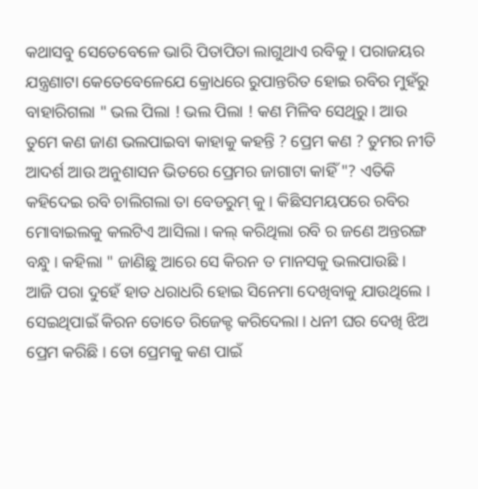କଥାସବୁ ସେତେବେଳେ ଭାରି ପିତାପିତା ଲାଗୁଥାଏ ରବିକୁ । ପରାଜୟର ଯନ୍ତ୍ରଣାଟା କେତେବେଳେଯେ କ୍ରୋଧରେ ରୁପାନ୍ତରିତ ହୋଇ ରବିର ମୁହଁରୁ ବାହାରିଗଲା " ଭଲ ପିଲା ! ଭଲ ପିଲା ! କଣ ମିଳିବ ସେଥିରୁ । ଆଉ ତୁମେ କଣ ଜାଣ ଭଲପାଇବା କାହାକୁ କହନ୍ତି ? ପ୍ରେମ କଣ ? ତୁମର ନୀତି ଆଦର୍ଶ ଆଉ ଅନୁଶାସନ ଭିତରେ ପ୍ରେମର ଜାଗାଟା କାହିଁ "? ଏତିକି କହିଦେଇ ରବି ଚାଲିଗଲା ତା ବେଡରୁମ୍ କୁ । କିଛିସମୟପରେ ରବିର ମୋବାଇଲକୁ କଲଟିଏ ଆସିଲା । କଲ୍ କରିଥିଲା ରବି ର ଜଣେ ଅନ୍ତରଙ୍ଗ ବନ୍ଧୁ । କହିଲା " ଜାଣିଛୁ ଆରେ ସେ କିରନ ତ ମାନସକୁ ଭଲପାଉଛି । ଆଜି ପରା ଦୁହେଁ ହାତ ଧରାଧରି ହୋଇ ସିନେମା ଦେଖିବାକୁ ଯାଉଥିଲେ । ସେଇଥିପାଇଁ କିରନ ତୋତେ ରିଜେକ୍ଟ କରିଦେଲା । ଧନୀ ଘର ଦେଖି ଝିଅ ପ୍ରେମ କରିଛି । ତୋ ପ୍ରେମକୁ କଣ ପାଇଁ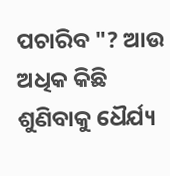ପଚାରିବ "? ଆଉ ଅଧିକ କିଛି ଶୁଣିବାକୁ ଧୈର୍ଯ୍ୟ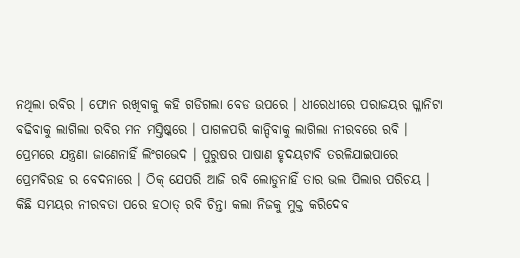ନଥିଲା ରବିର । ଫୋନ ରଖିବାକୁ କହି ଗଡିଗଲା ବେଡ ଉପରେ । ଧୀରେଧୀରେ ପରାଜୟର ଗ୍ଳାନିଟା ବଢିବାକୁ ଲାଗିଲା ରବିର ମନ ମସ୍ତିଷ୍କରେ । ପାଗଳପରି କାନ୍ଦିବାକୁ ଲାଗିଲା ନୀରବରେ ରବି । ପ୍ରେମରେ ଯନ୍ତ୍ରଣା ଜାଣେନାହିଁ ଲିଂଗଭେଦ । ପୁରୁଷର ପାଷାଣ ହୃଦୟଟାବି ତରଳିଯାଇପାରେ ପ୍ରେମବିରହ ର ବେଦନାରେ । ଠିକ୍ ଯେପରି ଆଜି ରବି ଲୋଡୁନାହିଁ ତାର ଭଲ ପିଲାର ପରିଚୟ ।
କିଛି ସମୟର ନୀରବତା ପରେ ହଠାତ୍ ରବି ଚିନ୍ତା କଲା ନିଜକୁ ମୁକ୍ତ କରିଦେବ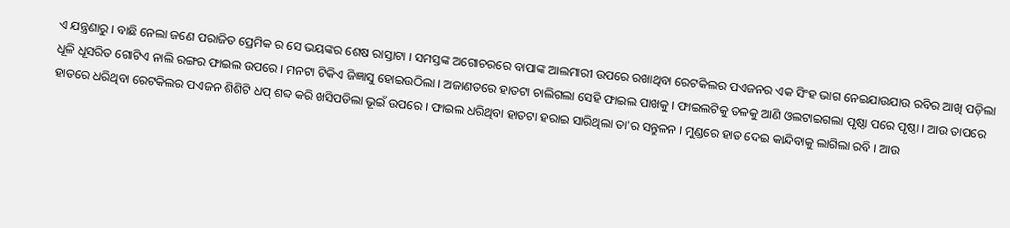ଏ ଯନ୍ତ୍ରଣାରୁ । ବାଛି ନେଲା ଜଣେ ପରାଜିତ ପ୍ରେମିକ ର ସେ ଭୟଙ୍କର ଶେଷ ରାସ୍ତାଟା । ସମସ୍ତଙ୍କ ଅଗୋଚରରେ ବାପାଙ୍କ ଆଲମାରୀ ଉପରେ ରଖାଥିବା ରେଟକିଲର ପଏଜନର ଏକ ସିଂହ ଭାଗ ନେଇଯାଉଯାଉ ରବିର ଆଖି ପଡ଼ିଲା ଧୂଳି ଧୂସରିତ ଗୋଟିଏ ନାଲି ରଙ୍ଗର ଫାଇଲ ଉପରେ । ମନଟା ଟିକିଏ ଜିଜ୍ଞାସୁ ହୋଇଉଠିଲା । ଅଜାଣତରେ ହାତଟା ଚାଲିଗଲା ସେହି ଫାଇଲ ପାଖକୁ । ଫାଇଲଟିକୁ ତଳକୁ ଆଣି ଓଲଟାଇଗଲା ପୃଷ୍ଠା ପରେ ପୃଷ୍ଠା । ଆଉ ତାପରେ ହାତରେ ଧରିଥିବା ରେଟକିଲର ପଏଜନ ଶିଶିଟି ଧପ୍ ଶବ୍ଦ କରି ଖସିପଡିଲା ଭୂଇଁ ଉପରେ । ଫାଇଲ ଧରିଥିବା ହାତଟା ହରାଇ ସାରିଥିଲା ତା'ର ସନ୍ତୁଳନ । ମୁଣ୍ଡରେ ହାତ ଦେଇ କାନ୍ଦିବାକୁ ଲାଗିଲା ରବି । ଆଉ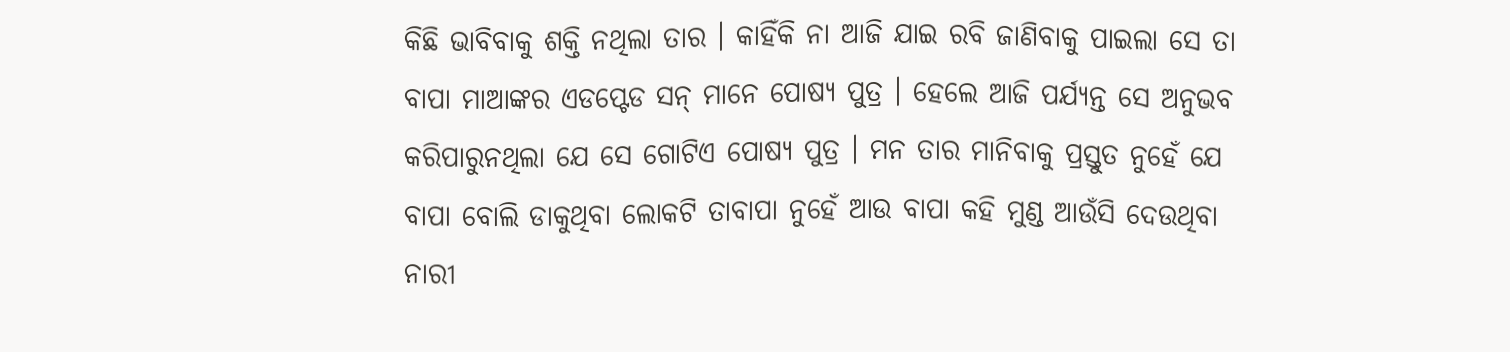କିଛି ଭାବିବାକୁ ଶକ୍ତି ନଥିଲା ତାର । କାହିଁକି ନା ଆଜି ଯାଇ ରବି ଜାଣିବାକୁ ପାଇଲା ସେ ତା ବାପା ମାଆଙ୍କର ଏଡପ୍ଟେଡ ସନ୍ ମାନେ ପୋଷ୍ୟ ପୁତ୍ର । ହେଲେ ଆଜି ପର୍ଯ୍ୟନ୍ତ ସେ ଅନୁଭବ କରିପାରୁନଥିଲା ଯେ ସେ ଗୋଟିଏ ପୋଷ୍ୟ ପୁତ୍ର । ମନ ତାର ମାନିବାକୁ ପ୍ରସ୍ତୁତ ନୁହେଁ ଯେ ବାପା ବୋଲି ଡାକୁଥିବା ଲୋକଟି ତାବାପା ନୁହେଁ ଆଉ ବାପା କହି ମୁଣ୍ଡ ଆଉଁସି ଦେଉଥିବା ନାରୀ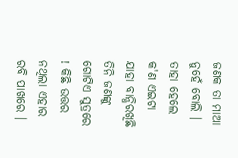ଜଣକ ତା ମାଆ ନୁହେଁ ବୋଲି । ତାହା ହେଲେ କ'ଣ ଏଇଟା ଯାହା ବାନ୍ଧିରଖିଛି ତିନି ଜଣଙ୍କୁ ଗୋଟିଏ ସୁତ୍ରରେ ! କିଛି ଉତ୍ତର ନଥିଲା ଏହାର ରବି ପାଖରେ ।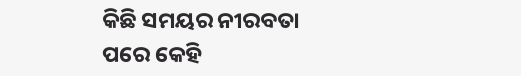କିଛି ସମୟର ନୀରବତା ପରେ କେହି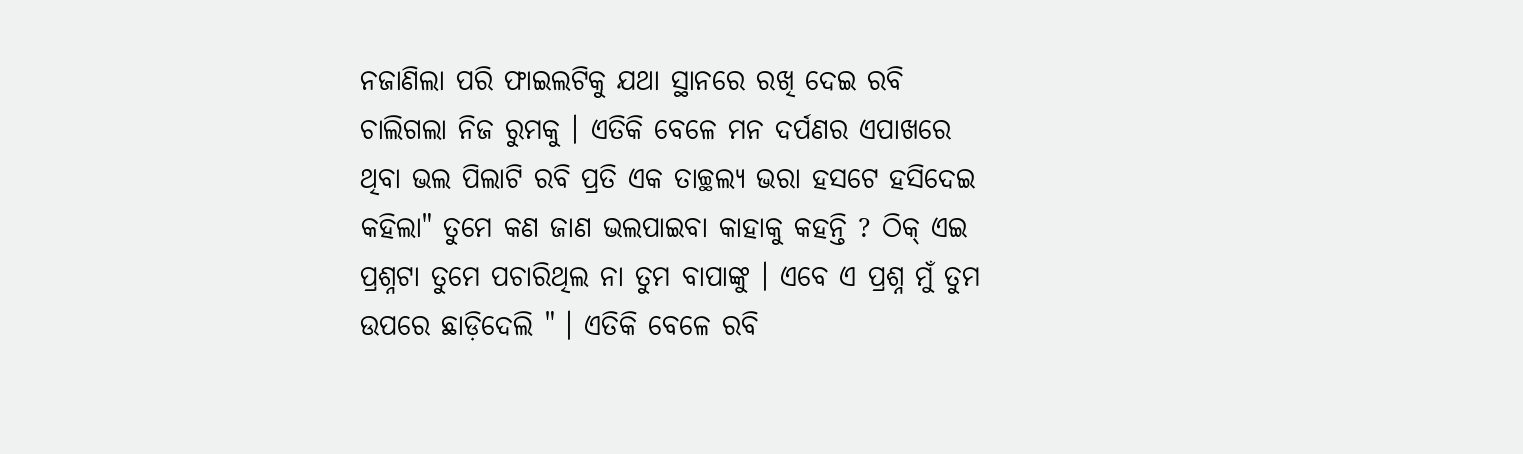ନଜାଣିଲା ପରି ଫାଇଲଟିକୁ ଯଥା ସ୍ଥାନରେ ରଖି ଦେଇ ରବି ଚାଲିଗଲା ନିଜ ରୁମକୁ । ଏତିକି ବେଳେ ମନ ଦର୍ପଣର ଏପାଖରେ ଥିବା ଭଲ ପିଲାଟି ରବି ପ୍ରତି ଏକ ତାଚ୍ଛଲ୍ଯ ଭରା ହସଟେ ହସିଦେଇ କହିଲା" ତୁମେ କଣ ଜାଣ ଭଲପାଇବା କାହାକୁ କହନ୍ତି ? ଠିକ୍ ଏଇ ପ୍ରଶ୍ନଟା ତୁମେ ପଚାରିଥିଲ ନା ତୁମ ବାପାଙ୍କୁ । ଏବେ ଏ ପ୍ରଶ୍ନ ମୁଁ ତୁମ ଉପରେ ଛାଡ଼ିଦେଲି " । ଏତିକି ବେଳେ ରବି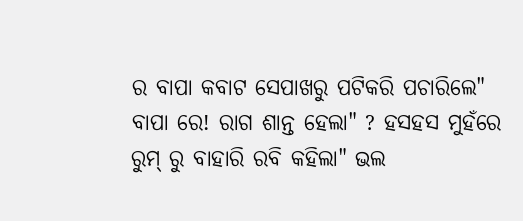ର ବାପା କବାଟ ସେପାଖରୁ ପଟିକରି ପଚାରିଲେ" ବାପା ରେ! ରାଗ ଶାନ୍ତ ହେଲା" ? ହସହସ ମୁହଁରେ ରୁମ୍ ରୁ ବାହାରି ରବି କହିଲା" ଭଲ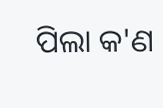ପିଲା କ'ଣ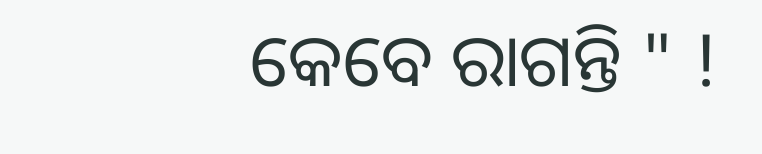କେବେ ରାଗନ୍ତି " !